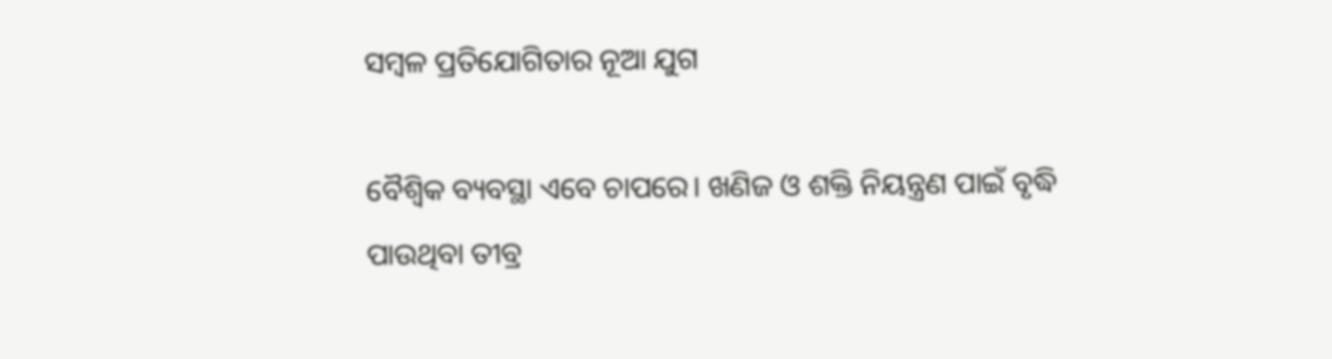ସମ୍ବଳ ପ୍ରତିଯୋଗିତାର ନୂଆ ଯୁଗ

ବୈଶ୍ୱିକ ବ୍ୟବସ୍ଥା ଏବେ ଚାପରେ। ଖଣିଜ ଓ ଶକ୍ତି ନିୟନ୍ତ୍ରଣ ପାଇଁ ବୃଦ୍ଧି ପାଉଥିବା ତୀବ୍ର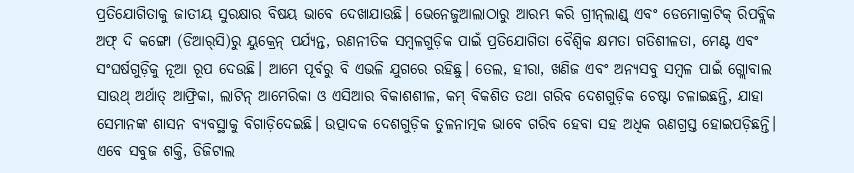ପ୍ରତିଯୋଗିତାକୁ ଜାତୀୟ ସୁରକ୍ଷାର ବିଷୟ ଭାବେ ଦେଖାଯାଉଛି। ଭେନେଜୁଆଲାଠାରୁ ଆରମ୍ଭ କରି ଗ୍ରୀନ୍‌ଲାଣ୍ଡ୍‌ ଏବଂ ଡେମୋକ୍ରାଟିକ୍‌ ରିପବ୍ଲିକ ଅଫ୍‌ ଦି କଙ୍ଗୋ (ଡିଆର୍‌ସି)ରୁ ୟୁକ୍ରେନ୍‌ ପର୍ଯ୍ୟନ୍ତ, ରଣନୀତିକ ସମ୍ବଳଗୁଡ଼ିକ ପାଇଁ ପ୍ରତିଯୋଗିତା ବୈଶ୍ୱିକ କ୍ଷମତା ଗତିଶୀଳତା, ମେଣ୍ଟ ଏବଂ ସଂଘର୍ଷଗୁଡ଼ିକୁ ନୂଆ ରୂପ ଦେଉଛି। ଆମେ ପୂର୍ବରୁ ବି ଏଭଳି ଯୁଗରେ ରହିଛୁ। ତେଲ, ହୀରା, ଖଣିଜ ଏବଂ ଅନ୍ୟସବୁ ସମ୍ବଳ ପାଇଁ ଗ୍ଲୋବାଲ ସାଉଥ୍‌ ଅର୍ଥାତ୍‌ ଆଫ୍ରିକା, ଲାଟିନ୍‌ ଆମେରିକା ଓ ଏସିଆର ବିକାଶଶୀଳ, କମ୍‌ ବିକଶିତ ତଥା ଗରିବ ଦେଶଗୁଡ଼ିକ ଚେଷ୍ଟା ଚଳାଇଛନ୍ତି, ଯାହା ସେମାନଙ୍କ ଶାସନ ବ୍ୟବସ୍ଥାକୁ ବିଗାଡ଼ିଦେଇଛି। ଉତ୍ପାଦକ ଦେଶଗୁଡ଼ିକ ତୁଳନାତ୍ମକ ଭାବେ ଗରିବ ହେବା ସହ ଅଧିକ ଋଣଗ୍ରସ୍ତ ହୋଇପଡ଼ିଛନ୍ତି। ଏବେ ସବୁଜ ଶକ୍ତି, ଡିଜିଟାଲ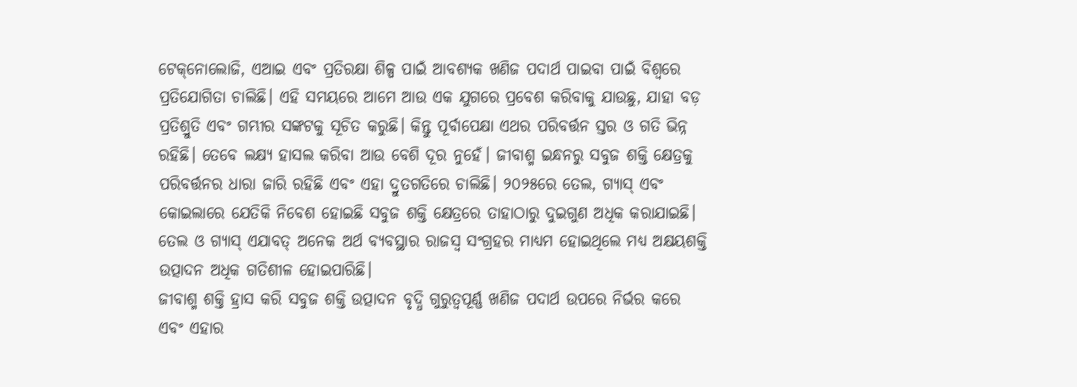ଟେକ୍‌ନୋଲୋଜି, ଏଆଇ ଏବଂ ପ୍ରତିରକ୍ଷା ଶିଳ୍ପ ପାଇଁ ଆବଶ୍ୟକ ଖଣିଜ ପଦାର୍ଥ ପାଇବା ପାଇଁ ବିଶ୍ୱରେ ପ୍ରତିଯୋଗିତା ଚାଲିଛି। ଏହି ସମୟରେ ଆମେ ଆଉ ଏକ ଯୁଗରେ ପ୍ରବେଶ କରିବାକୁ ଯାଉଛୁ, ଯାହା ବଡ଼ ପ୍ରତିଶ୍ରୁତି ଏବଂ ଗମ୍ଭୀର ସଙ୍କଟକୁ ସୂଚିତ କରୁଛି। କିନ୍ତୁ ପୂର୍ବାପେକ୍ଷା ଏଥର ପରିବର୍ତ୍ତନ ସ୍ତର ଓ ଗତି ଭିନ୍ନ ରହିଛି। ତେବେ ଲକ୍ଷ୍ୟ ହାସଲ କରିବା ଆଉ ବେଶି ଦୂର ନୁହେଁ। ଜୀବାଶ୍ମ ଇନ୍ଧନରୁ ସବୁଜ ଶକ୍ତି କ୍ଷେତ୍ରକୁ ପରିବର୍ତ୍ତନର ଧାରା ଜାରି ରହିଛି ଏବଂ ଏହା ଦ୍ରୁତଗତିରେ ଚାଲିଛି। ୨୦୨୫ରେ ତେଲ, ଗ୍ୟାସ୍‌ ଏବଂ କୋଇଲାରେ ଯେତିକି ନିବେଶ ହୋଇଛି ସବୁଜ ଶକ୍ତି କ୍ଷେତ୍ରରେ ତାହାଠାରୁ ଦୁଇଗୁଣ ଅଧିକ କରାଯାଇଛି। ତେଲ ଓ ଗ୍ୟାସ୍‌ ଏଯାବତ୍‌ ଅନେକ ଅର୍ଥ ବ୍ୟବସ୍ଥାର ରାଜସ୍ବ ସଂଗ୍ରହର ମାଧ୍ୟମ ହୋଇଥିଲେ ମଧ୍ୟ ଅକ୍ଷୟଶକ୍ତି ଉତ୍ପାଦନ ଅଧିକ ଗତିଶୀଳ ହୋଇପାରିଛି।
ଜୀବାଶ୍ମ ଶକ୍ତି ହ୍ରାସ କରି ସବୁଜ ଶକ୍ତି ଉତ୍ପାଦନ ବୃଦ୍ଧି ଗୁରୁତ୍ୱପୂର୍ଣ୍ଣ ଖଣିଜ ପଦାର୍ଥ ଉପରେ ନିର୍ଭର କରେ ଏବଂ ଏହାର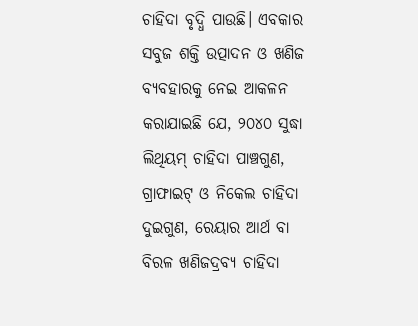ଚାହିଦା ବୃଦ୍ଧି ପାଉଛି। ଏବକାର ସବୁଜ ଶକ୍ତି ଉତ୍ପାଦନ ଓ ଖଣିଜ ବ୍ୟବହାରକୁ ନେଇ ଆକଳନ କରାଯାଇଛି ଯେ, ୨୦୪୦ ସୁଦ୍ଧା ଲିଥିୟମ୍‌ ଚାହିଦା ପାଞ୍ଚଗୁଣ, ଗ୍ରାଫାଇଟ୍‌ ଓ ନିକେଲ ଚାହିଦା ଦୁଇଗୁଣ, ରେୟାର ଆର୍ଥ ବା ବିରଳ ଖଣିଜଦ୍ରବ୍ୟ ଚାହିଦା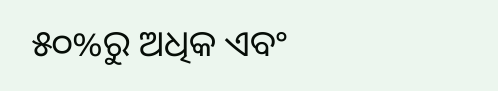୫୦%ରୁ ଅଧିକ ଏବଂ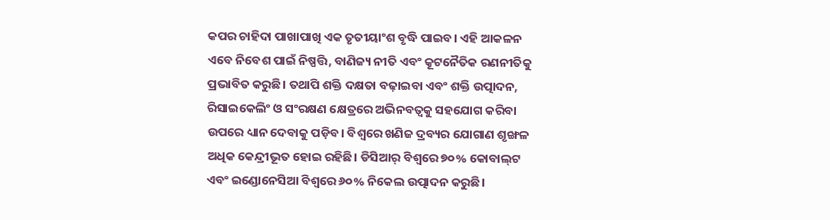କପର ଚାହିଦା ପାଖାପାଖି ଏକ ତୃତୀୟାଂଶ ବୃଦ୍ଧି ପାଇବ। ଏହି ଆକଳନ ଏବେ ନିବେଶ ପାଇଁ ନିଷ୍ପତ୍ତି, ବାଣିଜ୍ୟ ନୀତି ଏବଂ କୂଟନୈତିକ ରଣନୀତିକୁ ପ୍ରଭାବିତ କରୁଛି। ତଥାପି ଶକ୍ତି ଦକ୍ଷତା ବଢ଼ାଇବା ଏବଂ ଶକ୍ତି ଉତ୍ପାଦନ, ରିସାଇକେଲିଂ ଓ ସଂରକ୍ଷଣ କ୍ଷେତ୍ରରେ ଅଭିନବତ୍ୱକୁ ସହଯୋଗ କରିବା ଉପରେ ଧ୍ୟାନ ଦେବାକୁ ପଡ଼ିବ। ବିଶ୍ୱରେ ଖଣିଜ ଦ୍ରବ୍ୟର ଯୋଗାଣ ଶୃଙ୍ଖଳ ଅଧିକ କେନ୍ଦ୍ରୀଭୂତ ହୋଇ ରହିଛି। ଡିସିଆର୍‌ ବିଶ୍ୱରେ ୭୦% କୋବାଲ୍‌ଟ ଏବଂ ଇଣ୍ଡୋନେସିଆ ବିଶ୍ୱରେ ୬୦% ନିକେଲ ଉତ୍ପାଦନ କରୁଛି।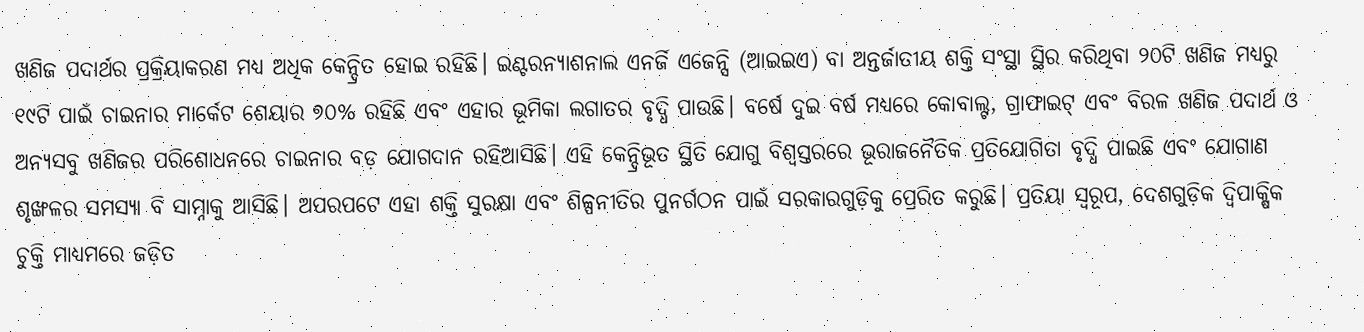ଖଣିଜ ପଦାର୍ଥର ପ୍ରକ୍ରିୟାକରଣ ମଧ୍ୟ ଅଧିକ କେନ୍ଦ୍ରିତ ହୋଇ ରହିଛି। ଇଣ୍ଟରନ୍ୟାଶନାଲ ଏନର୍ଜି ଏଜେନ୍ସି (ଆଇଇଏ) ବା ଅନ୍ତର୍ଜାତୀୟ ଶକ୍ତି ସଂସ୍ଥା ସ୍ଥିର କରିଥିବା ୨୦ଟି ଖଣିଜ ମଧ୍ୟରୁ ୧୯ଟି ପାଇଁ ଚାଇନାର ମାର୍କେଟ ଶେୟାର ୭୦% ରହିଛି ଏବଂ ଏହାର ଭୂମିକା ଲଗାତର ବୃଦ୍ଧି ପାଉଛି। ବର୍ଷେ ଦୁଇ ବର୍ଷ ମଧ୍ୟରେ କୋବାଲ୍ଟ, ଗ୍ରାଫାଇଟ୍‌ ଏବଂ ବିରଳ ଖଣିଜ ପଦାର୍ଥ ଓ ଅନ୍ୟସବୁ ଖଣିଜର ପରିଶୋଧନରେ ଚାଇନାର ବଡ଼ ଯୋଗଦାନ ରହିଆସିଛି। ଏହି କେନ୍ଦ୍ରିଭୂତ ସ୍ଥିତି ଯୋଗୁ ବିଶ୍ୱସ୍ତରରେ ଭୂରାଜନୈତିକ ପ୍ରତିଯୋଗିତା ବୃଦ୍ଧି ପାଇଛି ଏବଂ ଯୋଗାଣ ଶୃଙ୍ଖଳର ସମସ୍ୟା ବି ସାମ୍ନାକୁ ଆସିଛି। ଅପରପଟେ ଏହା ଶକ୍ତି ସୁରକ୍ଷା ଏବଂ ଶିଳ୍ପନୀତିର ପୁନର୍ଗଠନ ପାଇଁ ସରକାରଗୁଡ଼ିକୁ ପ୍ରେରିତ କରୁଛି। ପ୍ରତିୟା ସ୍ବରୂପ, ଦେଶଗୁଡ଼ିକ ଦ୍ୱିପାକ୍ଷିକ ଚୁକ୍ତି ମାଧ୍ୟମରେ ଜଡ଼ିତ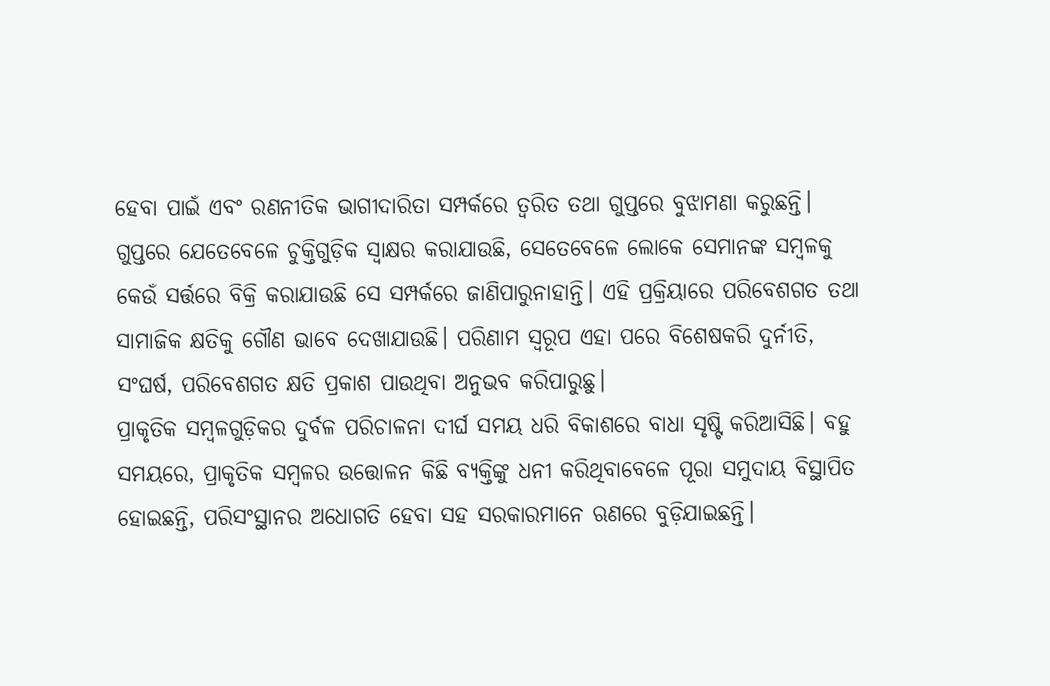ହେବା ପାଇଁ ଏବଂ ରଣନୀତିକ ଭାଗୀଦାରିତା ସମ୍ପର୍କରେ ତ୍ୱରିତ ତଥା ଗୁପ୍ତରେ ବୁଝାମଣା କରୁଛନ୍ତି। ଗୁପ୍ତରେ ଯେତେବେଳେ ଚୁକ୍ତିଗୁଡ଼ିକ ସ୍ବାକ୍ଷର କରାଯାଉଛି, ସେତେବେଳେ ଲୋକେ ସେମାନଙ୍କ ସମ୍ବଳକୁ କେଉଁ ସର୍ତ୍ତରେ ବିକ୍ରି କରାଯାଉଛି ସେ ସମ୍ପର୍କରେ ଜାଣିପାରୁନାହାନ୍ତି। ଏହି ପ୍ରକ୍ରିୟାରେ ପରିବେଶଗତ ତଥା ସାମାଜିକ କ୍ଷତିକୁ ଗୌଣ ଭାବେ ଦେଖାଯାଉଛି। ପରିଣାମ ସ୍ବରୂପ ଏହା ପରେ ବିଶେଷକରି ଦୁର୍ନୀତି, ସଂଘର୍ଷ, ପରିବେଶଗତ କ୍ଷତି ପ୍ରକାଶ ପାଉଥିବା ଅନୁଭବ କରିପାରୁଛୁ।
ପ୍ରାକୃତିକ ସମ୍ବଳଗୁଡ଼ିକର ଦୁର୍ବଳ ପରିଚାଳନା ଦୀର୍ଘ ସମୟ ଧରି ବିକାଶରେ ବାଧା ସୃଷ୍ଟି କରିଆସିଛି। ବହୁ ସମୟରେ, ପ୍ରାକୃତିକ ସମ୍ବଳର ଉତ୍ତୋଳନ କିଛି ବ୍ୟକ୍ତିଙ୍କୁ ଧନୀ କରିଥିବାବେଳେ ପୂରା ସମୁଦାୟ ବିସ୍ଥାପିତ ହୋଇଛନ୍ତି, ପରିସଂସ୍ଥାନର ଅଧୋଗତି ହେବା ସହ ସରକାରମାନେ ଋଣରେ ବୁଡ଼ିଯାଇଛନ୍ତି।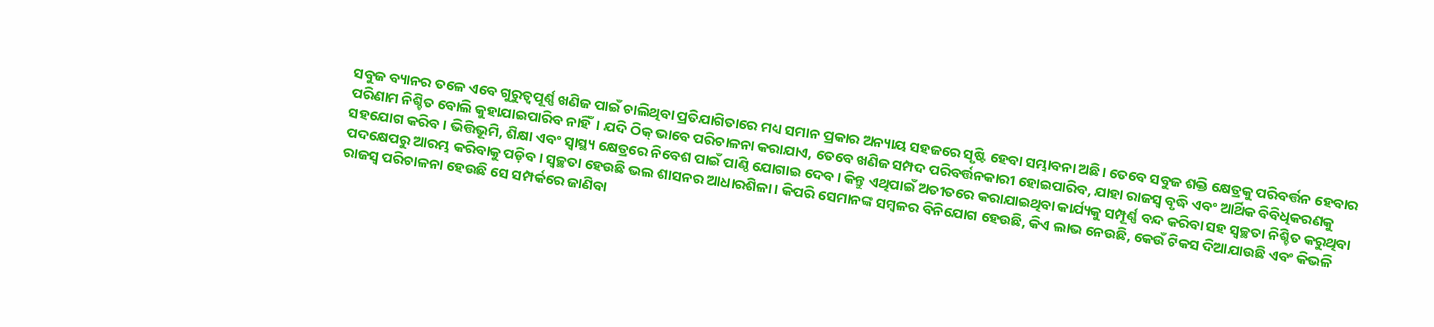ସବୁଜ ବ୍ୟାନର ତଳେ ଏବେ ଗୁରୁତ୍ୱପୂର୍ଣ୍ଣ ଖଣିଜ ପାଇଁ ଚାଲିଥିବା ପ୍ରତିଯାଗିତାରେ ମଧ୍ୟ ସମାନ ପ୍ରକାର ଅନ୍ୟାୟ ସହଜରେ ସୃଷ୍ଟି ହେବା ସମ୍ଭାବନା ଅଛି। ତେବେ ସବୁଜ ଶକ୍ତି କ୍ଷେତ୍ରକୁ ପରିବର୍ତ୍ତନ ହେବାର ପରିଣାମ ନିଶ୍ଚିତ ବୋଲି କୁହାଯାଇପାରିବ ନାହିଁ। ଯଦି ଠିକ୍‌ ଭାବେ ପରିଚାଳନା କରାଯାଏ, ତେବେ ଖଣିଜ ସମ୍ପଦ ପରିବର୍ତ୍ତନକାରୀ ହୋଇପାରିବ, ଯାହା ରାଜସ୍ବ ବୃଦ୍ଧି ଏବଂ ଆର୍ଥିକ ବିବିଧିକରଣକୁ ସହଯୋଗ କରିବ। ଭିତ୍ତିଭୂମି, ଶିକ୍ଷା ଏବଂ ସ୍ବାସ୍ଥ୍ୟ କ୍ଷେତ୍ରରେ ନିବେଶ ପାଇଁ ପାଣ୍ଠି ଯୋଗାଇ ଦେବ। କିନ୍ତୁ ଏଥିପାଇଁ ଅତୀତରେ କରାଯାଇଥିବା କାର୍ଯ୍ୟକୁ ସମ୍ପୂର୍ଣ୍ଣ ବନ୍ଦ କରିବା ସହ ସ୍ବଚ୍ଛତା ନିଶ୍ଚିତ କରୁଥିବା ପଦକ୍ଷେପରୁ ଆରମ୍ଭ କରିବାକୁ ପଡ଼ିବ। ସ୍ବଚ୍ଛତା ହେଉଛି ଭଲ ଶାସନର ଆଧାରଶିଳା। କିପରି ସେମାନଙ୍କ ସମ୍ବଳର ବିନିଯୋଗ ହେଉଛି, କିଏ ଲାଭ ନେଉଛି, କେଉଁ ଟିକସ ଦିଆଯାଉଛି ଏବଂ କିଭଳି ରାଜସ୍ବ ପରିଚାଳନା ହେଉଛି ସେ ସମ୍ପର୍କରେ ଜାଣିବା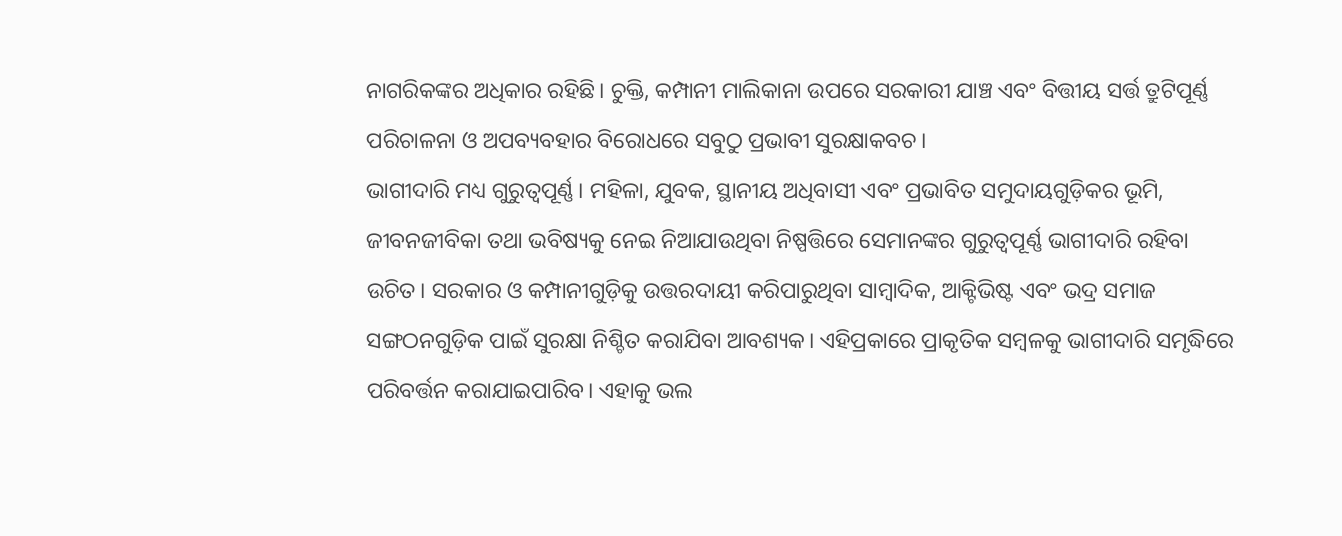ନାଗରିକଙ୍କର ଅଧିକାର ରହିଛି। ଚୁକ୍ତି, କମ୍ପାନୀ ମାଲିକାନା ଉପରେ ସରକାରୀ ଯାଞ୍ଚ ଏବଂ ବିତ୍ତୀୟ ସର୍ତ୍ତ ତ୍ରୁଟିପୂର୍ଣ୍ଣ ପରିଚାଳନା ଓ ଅପବ୍ୟବହାର ବିରୋଧରେ ସବୁଠୁ ପ୍ରଭାବୀ ସୁରକ୍ଷାକବଚ।
ଭାଗୀଦାରି ମଧ୍ୟ ଗୁରୁତ୍ୱପୂର୍ଣ୍ଣ। ମହିଳା, ଯୁବକ, ସ୍ଥାନୀୟ ଅଧିବାସୀ ଏବଂ ପ୍ରଭାବିତ ସମୁଦାୟଗୁଡ଼ିକର ଭୂମି, ଜୀବନଜୀବିକା ତଥା ଭବିଷ୍ୟକୁ ନେଇ ନିଆଯାଉଥିବା ନିଷ୍ପତ୍ତିରେ ସେମାନଙ୍କର ଗୁରୁତ୍ୱପୂର୍ଣ୍ଣ ଭାଗୀଦାରି ରହିବା ଉଚିତ। ସରକାର ଓ କମ୍ପାନୀଗୁଡ଼ିକୁ ଉତ୍ତରଦାୟୀ କରିପାରୁଥିବା ସାମ୍ବାଦିକ, ଆକ୍ଟିଭିଷ୍ଟ ଏବଂ ଭଦ୍ର ସମାଜ ସଙ୍ଗଠନଗୁଡ଼ିକ ପାଇଁ ସୁରକ୍ଷା ନିଶ୍ଚିତ କରାଯିବା ଆବଶ୍ୟକ। ଏହିପ୍ରକାରେ ପ୍ରାକୃତିକ ସମ୍ବଳକୁ ଭାଗୀଦାରି ସମୃଦ୍ଧିରେ ପରିବର୍ତ୍ତନ କରାଯାଇପାରିବ। ଏହାକୁ ଭଲ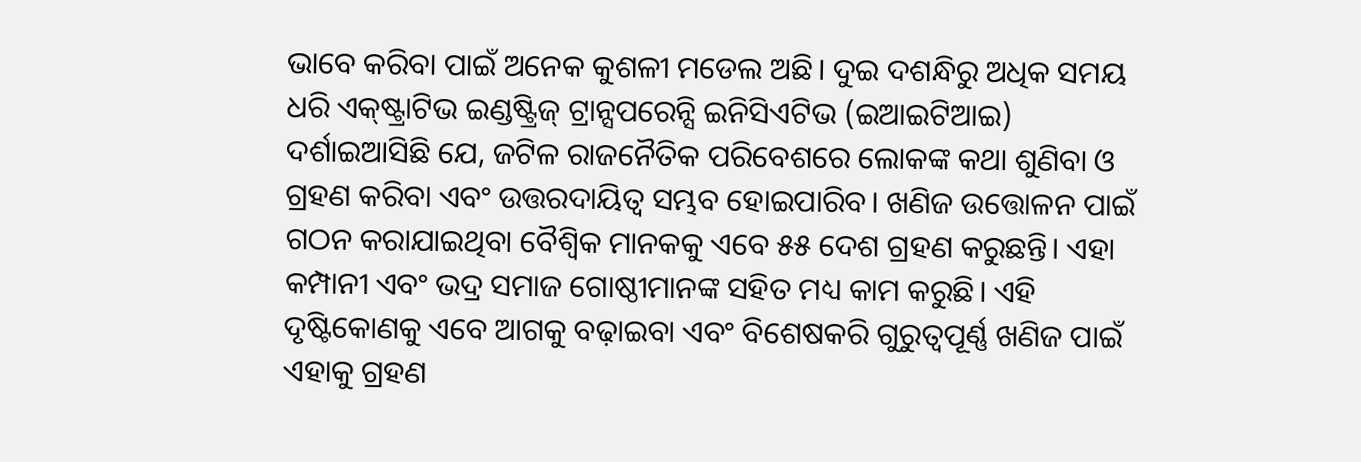ଭାବେ କରିବା ପାଇଁ ଅନେକ କୁଶଳୀ ମଡେଲ ଅଛି। ଦୁଇ ଦଶନ୍ଧିରୁ ଅଧିକ ସମୟ ଧରି ଏକ୍‌ଷ୍ଟ୍ରାଟିଭ ଇଣ୍ଡଷ୍ଟ୍ରିଜ୍‌ ଟ୍ରାନ୍ସପରେନ୍ସି ଇନିସିଏଟିଭ (ଇଆଇଟିଆଇ) ଦର୍ଶାଇଆସିଛି ଯେ, ଜଟିଳ ରାଜନୈତିକ ପରିବେଶରେ ଲୋକଙ୍କ କଥା ଶୁଣିବା ଓ ଗ୍ରହଣ କରିବା ଏବଂ ଉତ୍ତରଦାୟିତ୍ୱ ସମ୍ଭବ ହୋଇପାରିବ। ଖଣିଜ ଉତ୍ତୋଳନ ପାଇଁ ଗଠନ କରାଯାଇଥିବା ବୈଶ୍ୱିକ ମାନକକୁ ଏବେ ୫୫ ଦେଶ ଗ୍ରହଣ କରୁଛନ୍ତି। ଏହା କମ୍ପାନୀ ଏବଂ ଭଦ୍ର ସମାଜ ଗୋଷ୍ଠୀମାନଙ୍କ ସହିତ ମଧ୍ୟ କାମ କରୁଛି। ଏହି ଦୃଷ୍ଟିକୋଣକୁ ଏବେ ଆଗକୁ ବଢ଼ାଇବା ଏବଂ ବିଶେଷକରି ଗୁରୁତ୍ୱପୂର୍ଣ୍ଣ ଖଣିଜ ପାଇଁ ଏହାକୁ ଗ୍ରହଣ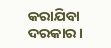କରାଯିବା ଦରକାର।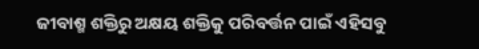ଜୀବାଶ୍ମ ଶକ୍ତିରୁ ଅକ୍ଷୟ ଶକ୍ତିକୁ ପରିବର୍ତ୍ତନ ପାଇଁ ଏହିସବୁ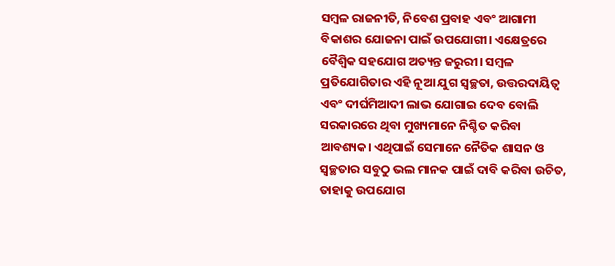ସମ୍ବଳ ରାଜନୀତି, ନିବେଶ ପ୍ରବାହ ଏବଂ ଆଗାମୀ ବିକାଶର ଯୋଜନା ପାଇଁ ଉପଯୋଗୀ। ଏକ୍ଷେତ୍ରରେ ବୈଶ୍ୱିକ ସହଯୋଗ ଅତ୍ୟନ୍ତ ଜରୁରୀ। ସମ୍ବଳ ପ୍ରତିଯୋଗିତାର ଏହି ନୂଆ ଯୁଗ ସ୍ବଚ୍ଛତା, ଉତ୍ତରଦାୟିତ୍ୱ ଏବଂ ଦୀର୍ଘମିଆଦୀ ଲାଭ ଯୋଗାଇ ଦେବ ବୋଲି ସରକାରରେ ଥିବା ମୁଖ୍ୟମାନେ ନିଶ୍ଚିତ କରିବା ଆବଶ୍ୟକ। ଏଥିପାଇଁ ସେମାନେ ନୈତିକ ଶାସନ ଓ ସ୍ବଚ୍ଛତାର ସବୁଠୁ ଭଲ ମାନକ ପାଇଁ ଦାବି କରିବା ଉଚିତ, ତାହାକୁ ଉପଯୋଗ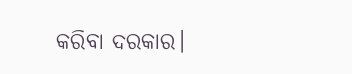କରିବା ଦରକାର।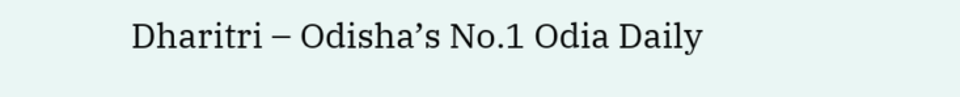Dharitri – Odisha’s No.1 Odia Daily